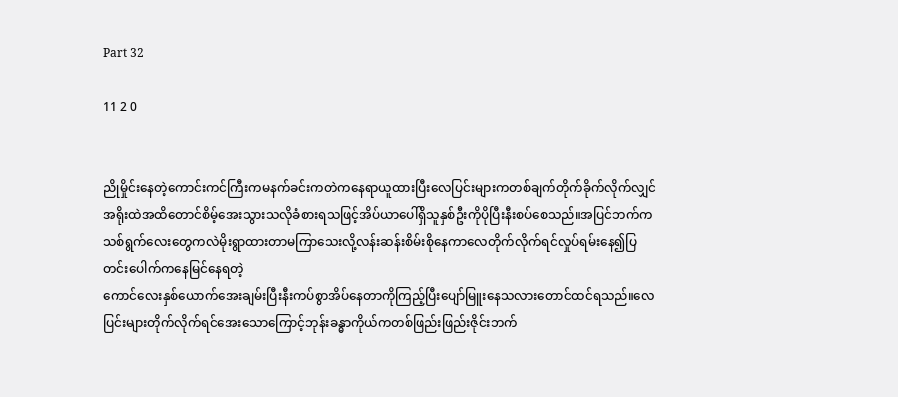Part 32

11 2 0


ညိုမှိုင်းနေတဲ့ကောင်းကင်ကြီးကမနက်ခင်းကတဲကနေရာယူထားပြီးလေပြင်းများကတစ်ချက်တိုက်ခိုက်လိုက်လျှင်အရိုးထဲအထိတောင်စိမ့်အေးသွားသလိုခံစားရသဖြင့်အိပ်ယာပေါ်ရှိသူနှစ်ဦးကိုပိုပြီးနီးစပ်စေသည်။အပြင်ဘက်ကသစ်ရွက်လေးတွေကလဲမိုးရွာထားတာမကြာသေးလို့လန်းဆန်းစိမ်းစိုနေကာလေတိုက်လိုက်ရင်လှုပ်ရမ်းနေ၍ပြတင်းပေါက်ကနေမြင်နေရတဲ့
ကောင်လေးနှစ်ယောက်အေးချမ်းပြီးနီးကပ်စွာအိပ်နေတာကိုကြည့်ပြီးပျော်မြူးနေသလားတောင်ထင်ရသည်။လေပြင်းများတိုက်လိုက်ရင်အေးသောကြောင့်ဘုန်းခန္ဓာကိုယ်ကတစ်ဖြည်းဖြည်းဇိုင်းဘက်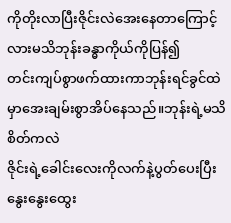ကိုတိုးလာပြီးဇိုင်းလဲအေးနေတာကြောင့်လားမသိဘုန်းခန္ဓာကိုယ်ကိုပြန်၍
တင်းကျပ်စွာဖက်ထားကာဘုန်းရင်ခွင်ထဲမှာအေးချမ်းစွာအိပ်နေသည်။ဘုန်းရဲ့မသိစိတ်ကလဲ
ဇိုင်းရဲ့ခေါင်းလေးကိုလက်နဲ့ပွတ်ပေးပြီးနွေးနွေးထွေး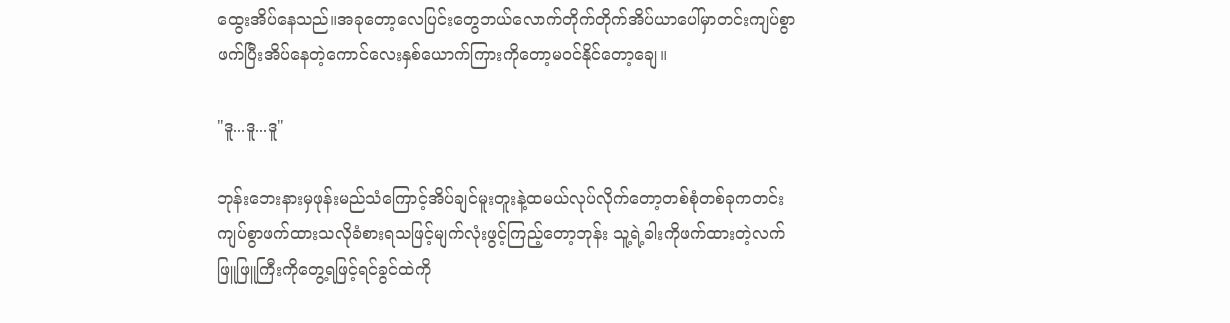ထွေးအိပ်နေသည်။အခုတော့လေပြင်းတွေဘယ်လောက်တိုက်တိုက်အိပ်ယာပေါ်မှာတင်းကျပ်စွာဖက်ပြီးအိပ်နေတဲ့ကောင်လေးနှစ်ယောက်ကြားကိုတော့မဝင်နိုင်တော့ချေ။

"ဒူ...ဒူ...ဒူ"

ဘုန်းဘေးနားမှဖုန်းမည်သံကြောင့်အိပ်ချင်မူးတူးနဲ့ထမယ်လုပ်လိုက်တော့တစ်စုံတစ်ခုကတင်းကျပ်စွာဖက်ထားသလိုခံစားရသဖြင့်မျက်လုံးဖွင့်ကြည့်တော့ဘုန်း သူ့ရဲ့ခါးကိုဖက်ထားတဲ့လက်ဖြူဖြူကြီးကိုတွေ့ရဖြင့်ရင်ခွင်ထဲကို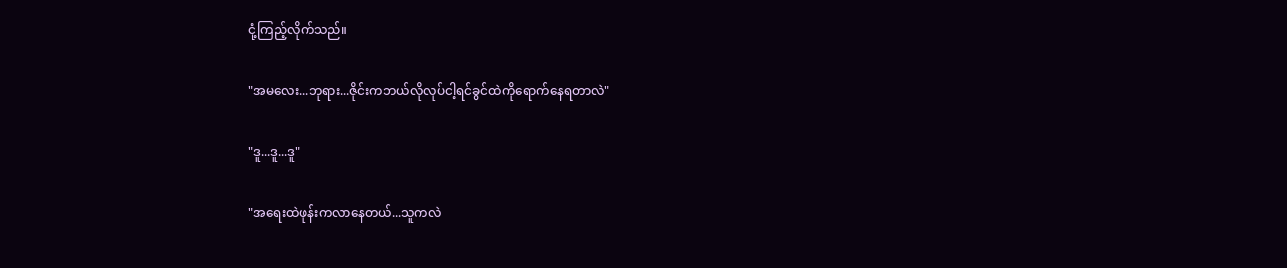ငုံ့ကြည့်လိုက်သည်။

"အမလေး...ဘုရား...ဇိုင်းကဘယ်လိုလုပ်ငါ့ရင်ခွင်ထဲကိုရောက်နေရတာလဲ"

"ဒူ...ဒူ...ဒူ"

"အရေးထဲဖုန်းကလာနေတယ်...သူကလဲ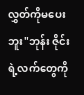လွှတ်ကိုမပေးဘူး"ဘုန်း ဇိုင်းရဲ့လက်တွေကို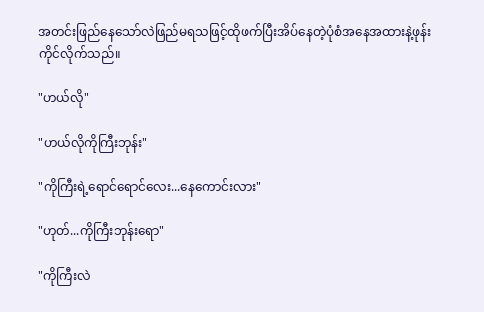အတင်းဖြည်နေသော်လဲဖြည်မရသဖြင့်ထိုဖက်ပြီးအိပ်နေတဲ့ပုံစံအနေအထားနဲ့ဖုန်းကိုင်လိုက်သည်။

"ဟယ်လို"

"ဟယ်လိုကိုကြီးဘုန်း"

"ကိုကြီးရဲ့ရောင်ရောင်လေး...နေကောင်းလား"

"ဟုတ်...ကိုကြီးဘုန်းရော"

"ကိုကြီးလဲ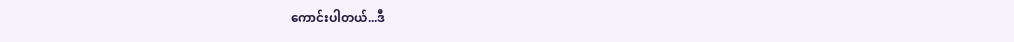ကောင်းပါတယ်...ဒီ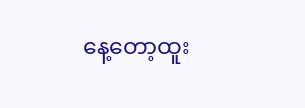နေ့တော့ထူး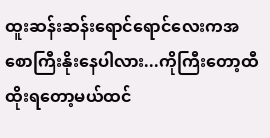ထူးဆန်းဆန်းရောင်ရောင်လေးကအစောကြီးနိုးနေပါလား...ကိုကြီးတော့ထီထိုးရတော့မယ်ထင်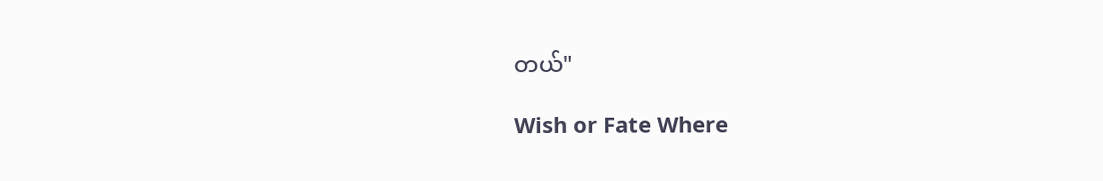တယ်"

Wish or Fate Where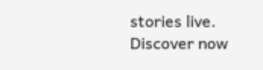stories live. Discover now